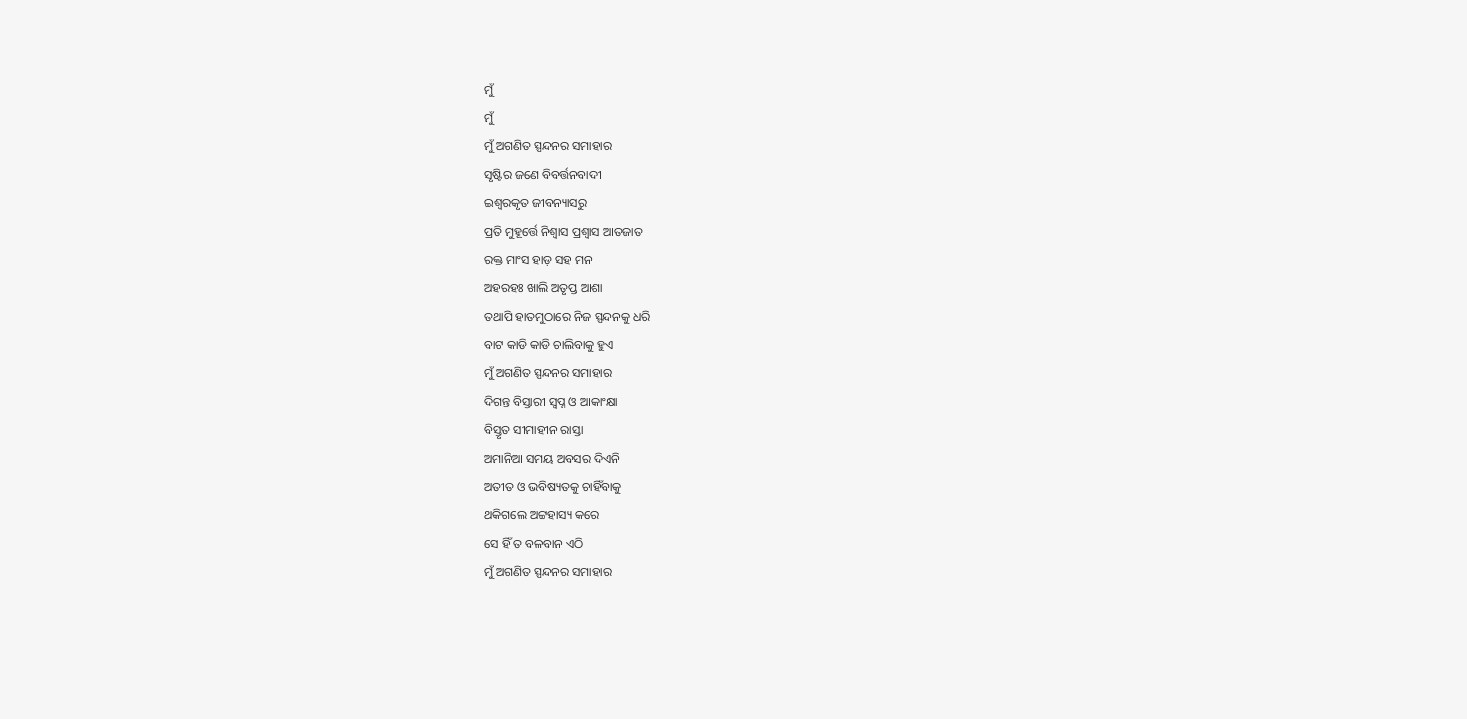ମୁଁ
ମୁଁ
ମୁଁ ଅଗଣିତ ସ୍ପନ୍ଦନର ସମାହାର
ସୃଷ୍ଟିର ଜଣେ ବିବର୍ତ୍ତନବାଦୀ
ଇଶ୍ଵରକୃତ ଜୀବନ୍ୟାସରୁ
ପ୍ରତି ମୁହୂର୍ତ୍ତେ ନିଶ୍ଵାସ ପ୍ରଶ୍ଵାସ ଆତଜାତ
ରକ୍ତ ମାଂସ ହାଡ଼ ସହ ମନ
ଅହରହଃ ଖାଲି ଅତୃପ୍ତ ଆଶା
ତଥାପି ହାତମୁଠାରେ ନିଜ ସ୍ପନ୍ଦନକୁ ଧରି
ବାଟ କାଡି କାଡି ଚାଲିବାକୁ ହୁଏ
ମୁଁ ଅଗଣିତ ସ୍ପନ୍ଦନର ସମାହାର
ଦିଗନ୍ତ ବିସ୍ତାରୀ ସ୍ଵପ୍ନ ଓ ଆକାଂକ୍ଷା
ବିସ୍ତୃତ ସୀମାହୀନ ରାସ୍ତା
ଅମାନିଆ ସମୟ ଅବସର ଦିଏନି
ଅତୀତ ଓ ଭବିଷ୍ୟତକୁ ଚାହିଁବାକୁ
ଥକିଗଲେ ଅଟ୍ଟହାସ୍ୟ କରେ
ସେ ହିଁ ତ ବଳବାନ ଏଠି
ମୁଁ ଅଗଣିତ ସ୍ପନ୍ଦନର ସମାହାର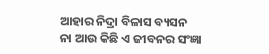ଆହାର ନିଦ୍ରା ବିଳାସ ବ୍ୟସନ
ନା ଆଉ କିଛି ଏ ଜୀବନର ସଂଜ୍ଞା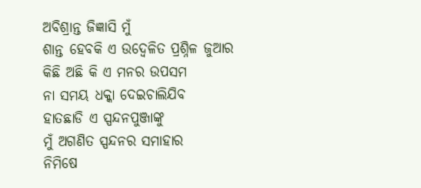ଅବିଶ୍ରାନ୍ତ ଜିଜ୍ଞାସି ମୁଁ
ଶାନ୍ତ ହେବକି ଏ ଉଦ୍ଵେଳିତ ପ୍ରଶ୍ନିଳ ଜୁଆର
କିଛି ଅଛି କି ଏ ମନର ଉପସମ
ନା ସମୟ ଧକ୍କା ଦେଇଚାଲିଯିବ
ହାତଛାଡି ଏ ସ୍ପନ୍ଦନପୁଞ୍ଜାଙ୍କୁ
ମୁଁ ଅଗଣିତ ସ୍ପନ୍ଦନର ସମାହାର
ନିମିଷେ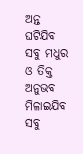ଅନ୍ତ ଘଟିଯିବ
ସବୁ ମଧୁର ଓ ତିକ୍ତ ଅନୁଭବ
ମିଳାଇଯିବ ସବୁ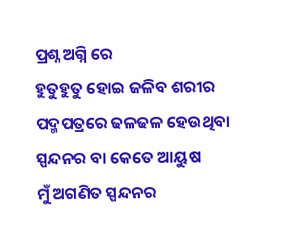ପ୍ରଶ୍ନ ଅଗ୍ନି ରେ
ହୁତୁହୁତୁ ହୋଇ ଜଳିବ ଶରୀର
ପଦ୍ମପତ୍ରରେ ଢଳଢଳ ହେଉଥିବା
ସ୍ପନ୍ଦନର ବା କେତେ ଆୟୁଷ
ମୁଁ ଅଗଣିତ ସ୍ପନ୍ଦନର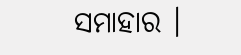ସମାହାର ।